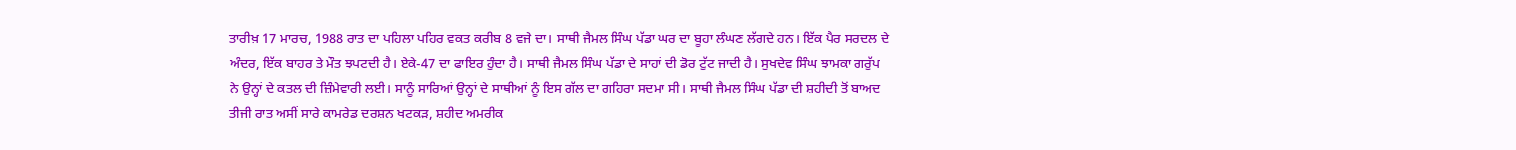ਤਾਰੀਖ਼ 17 ਮਾਰਚ, 1988 ਰਾਤ ਦਾ ਪਹਿਲਾ ਪਹਿਰ ਵਕਤ ਕਰੀਬ 8 ਵਜੇ ਦਾ। ਸਾਥੀ ਜੈਮਲ ਸਿੰਘ ਪੱਡਾ ਘਰ ਦਾ ਬੂਹਾ ਲੰਘਣ ਲੱਗਦੇ ਹਨ। ਇੱਕ ਪੈਰ ਸਰਦਲ ਦੇ ਅੰਦਰ, ਇੱਕ ਬਾਹਰ ਤੇ ਮੌਤ ਝਪਟਦੀ ਹੈ। ਏਕੇ-47 ਦਾ ਫਾਇਰ ਹੁੰਦਾ ਹੈ। ਸਾਥੀ ਜੈਮਲ ਸਿੰਘ ਪੱਡਾ ਦੇ ਸਾਹਾਂ ਦੀ ਡੋਰ ਟੁੱਟ ਜਾਦੀ ਹੈ। ਸੁਖਦੇਵ ਸਿੰਘ ਝਾਮਕਾ ਗਰੁੱਪ ਨੇ ਉਨ੍ਹਾਂ ਦੇ ਕਤਲ ਦੀ ਜ਼ਿੰਮੇਵਾਰੀ ਲਈ। ਸਾਨੂੰ ਸਾਰਿਆਂ ਉਨ੍ਹਾਂ ਦੇ ਸਾਥੀਆਂ ਨੂੰ ਇਸ ਗੱਲ ਦਾ ਗਹਿਰਾ ਸਦਮਾ ਸੀ। ਸਾਥੀ ਜੈਮਲ ਸਿੰਘ ਪੱਡਾ ਦੀ ਸ਼ਹੀਦੀ ਤੋਂ ਬਾਅਦ ਤੀਜੀ ਰਾਤ ਅਸੀਂ ਸਾਰੇ ਕਾਮਰੇਡ ਦਰਸ਼ਨ ਖਟਕੜ, ਸ਼ਹੀਦ ਅਮਰੀਕ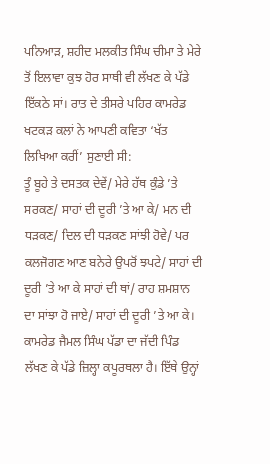ਪਨਿਆੜ, ਸ਼ਹੀਦ ਮਲਕੀਤ ਸਿੰਘ ਚੀਮਾ ਤੇ ਮੇਰੇ ਤੋਂ ਇਲਾਵਾ ਕੁਝ ਹੋਰ ਸਾਥੀ ਵੀ ਲੱਖਣ ਕੇ ਪੱਡੇ ਇੱਕਠੇ ਸਾਂ। ਰਾਤ ਦੇ ਤੀਸਰੇ ਪਹਿਰ ਕਾਮਰੇਡ ਖਟਕੜ ਕਲਾਂ ਨੇ ਆਪਣੀ ਕਵਿਤਾ ‘ਖੱਤ ਲਿਖਿਆ ਕਰੀਂ’ ਸੁਣਾਈ ਸੀ:
ਤੂੰ ਬੂਹੇ ਤੇ ਦਸਤਕ ਦੇਵੇਂ/ ਮੇਰੇ ਹੱਥ ਕੁੰਡੇ ’ਤੇ ਸਰਕਣ/ ਸਾਹਾਂ ਦੀ ਦੂਰੀ ’ਤੇ ਆ ਕੇ/ ਮਨ ਦੀ ਧੜਕਣ/ ਦਿਲ ਦੀ ਧੜਕਣ ਸਾਂਝੀ ਹੋਵੇ/ ਪਰ ਕਲਜੋਗਣ ਆਣ ਬਨੇਰੇ ਉਪਰੋਂ ਝਪਟੇ/ ਸਾਹਾਂ ਦੀ ਦੂਰੀ ’ਤੇ ਆ ਕੇ ਸਾਹਾਂ ਦੀ ਥਾਂ/ ਰਾਹ ਸ਼ਮਸ਼ਾਨ ਦਾ ਸਾਂਝਾ ਹੋ ਜਾਏ/ ਸਾਹਾਂ ਦੀ ਦੂਰੀ ’ਤੇ ਆ ਕੇ।
ਕਾਮਰੇਡ ਜੈਮਲ ਸਿੰਘ ਪੱਡਾ ਦਾ ਜੱਦੀ ਪਿੰਡ ਲੱਖਣ ਕੇ ਪੱਡੇ ਜ਼ਿਲ੍ਹਾ ਕਪੂਰਥਲਾ ਹੈ। ਇੱਥੇ ਉਨ੍ਹਾਂ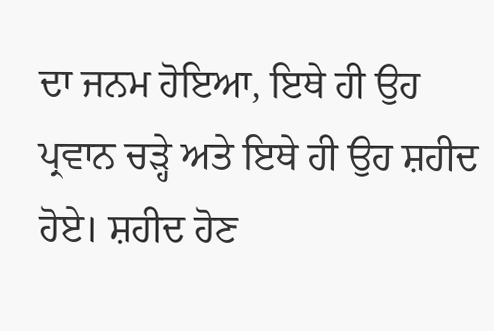ਦਾ ਜਨਮ ਹੋਇਆ, ਇਥੇ ਹੀ ਉਹ ਪ੍ਰਵਾਨ ਚੜ੍ਹੇ ਅਤੇ ਇਥੇ ਹੀ ਉਹ ਸ਼ਹੀਦ ਹੋਏ। ਸ਼ਹੀਦ ਹੋਣ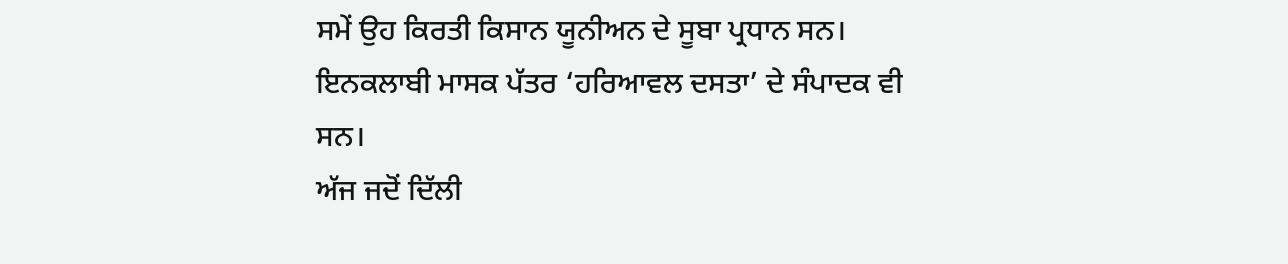ਸਮੇਂ ਉਹ ਕਿਰਤੀ ਕਿਸਾਨ ਯੂਨੀਅਨ ਦੇ ਸੂਬਾ ਪ੍ਰਧਾਨ ਸਨ। ਇਨਕਲਾਬੀ ਮਾਸਕ ਪੱਤਰ ‘ਹਰਿਆਵਲ ਦਸਤਾ’ ਦੇ ਸੰਪਾਦਕ ਵੀ ਸਨ।
ਅੱਜ ਜਦੋਂ ਦਿੱਲੀ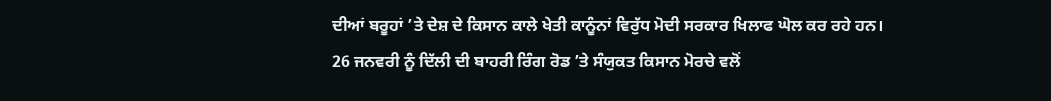ਦੀਆਂ ਬਰੂਹਾਂ ’ਤੇ ਦੇਸ਼ ਦੇ ਕਿਸਾਨ ਕਾਲੇ ਖੇਤੀ ਕਾਨੂੰਨਾਂ ਵਿਰੁੱਧ ਮੋਦੀ ਸਰਕਾਰ ਖਿਲਾਫ ਘੋਲ ਕਰ ਰਹੇ ਹਨ। 26 ਜਨਵਰੀ ਨੂੰ ਦਿੱਲੀ ਦੀ ਬਾਹਰੀ ਰਿੰਗ ਰੋਡ ’ਤੇ ਸੰਯੁਕਤ ਕਿਸਾਨ ਮੋਰਚੇ ਵਲੋਂ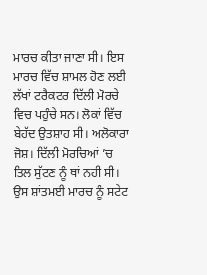ਮਾਰਚ ਕੀਤਾ ਜਾਣਾ ਸੀ। ਇਸ ਮਾਰਚ ਵਿੱਚ ਸ਼ਾਮਲ ਹੋਣ ਲਈ ਲੱਖਾਂ ਟਰੈਕਟਰ ਦਿੱਲੀ ਮੋਰਚੇ ਵਿਚ ਪਹੁੰਚੇ ਸਨ। ਲੋਕਾਂ ਵਿੱਚ ਬੇਹੱਦ ਉਤਸ਼ਾਹ ਸੀ। ਅਲੋਕਾਰਾ ਜੋਸ਼। ਦਿੱਲੀ ਮੋਰਚਿਆਂ ’ਚ ਤਿਲ ਸੁੱਟਣ ਨੂੰ ਥਾਂ ਨਹੀ ਸੀ। ਉਸ ਸ਼ਾਂਤਮਈ ਮਾਰਚ ਨੂੰ ਸਟੇਟ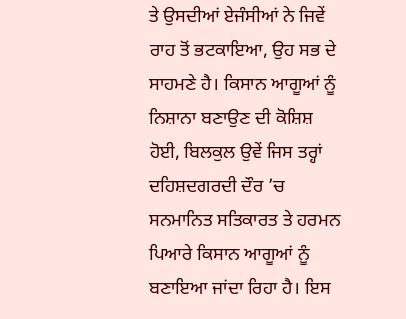ਤੇ ਉਸਦੀਆਂ ਏਜੰਸੀਆਂ ਨੇ ਜਿਵੇਂ ਰਾਹ ਤੋਂ ਭਟਕਾਇਆ, ਉਹ ਸਭ ਦੇ ਸਾਹਮਣੇ ਹੈ। ਕਿਸਾਨ ਆਗੂਆਂ ਨੂੰ ਨਿਸ਼ਾਨਾ ਬਣਾਉਣ ਦੀ ਕੋਸ਼ਿਸ਼ ਹੋਈ, ਬਿਲਕੁਲ ਉਵੇਂ ਜਿਸ ਤਰ੍ਹਾਂ ਦਹਿਸ਼ਦਗਰਦੀ ਦੌਰ ’ਚ ਸਨਮਾਨਿਤ ਸਤਿਕਾਰਤ ਤੇ ਹਰਮਨ ਪਿਆਰੇ ਕਿਸਾਨ ਆਗੂਆਂ ਨੂੰ ਬਣਾਇਆ ਜਾਂਦਾ ਰਿਹਾ ਹੈ। ਇਸ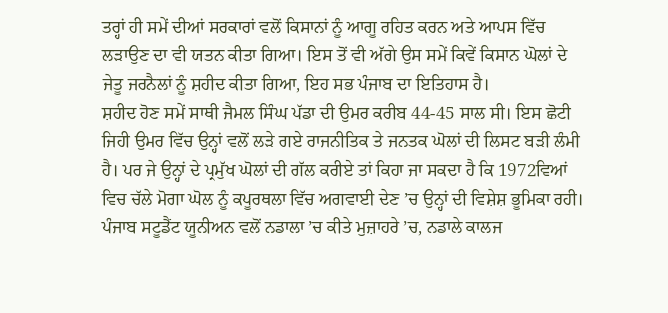ਤਰ੍ਹਾਂ ਹੀ ਸਮੇਂ ਦੀਆਂ ਸਰਕਾਰਾਂ ਵਲੋਂ ਕਿਸਾਨਾਂ ਨੂੰ ਆਗੂ ਰਹਿਤ ਕਰਨ ਅਤੇ ਆਪਸ ਵਿੱਚ ਲੜਾਉਣ ਦਾ ਵੀ ਯਤਨ ਕੀਤਾ ਗਿਆ। ਇਸ ਤੋਂ ਵੀ ਅੱਗੇ ਉਸ ਸਮੇਂ ਕਿਵੇਂ ਕਿਸਾਨ ਘੋਲਾਂ ਦੇ ਜੇਤੂ ਜਰਨੈਲਾਂ ਨੂੰ ਸ਼ਹੀਦ ਕੀਤਾ ਗਿਆ, ਇਹ ਸਭ ਪੰਜਾਬ ਦਾ ਇਤਿਹਾਸ ਹੈ।
ਸ਼ਹੀਦ ਹੋਣ ਸਮੇਂ ਸਾਥੀ ਜੈਮਲ ਸਿੰਘ ਪੱਡਾ ਦੀ ਉਮਰ ਕਰੀਬ 44-45 ਸਾਲ ਸੀ। ਇਸ ਛੋਟੀ ਜਿਹੀ ਉਮਰ ਵਿੱਚ ਉਨ੍ਹਾਂ ਵਲੋਂ ਲੜੇ ਗਏ ਰਾਜਨੀਤਿਕ ਤੇ ਜਨਤਕ ਘੋਲਾਂ ਦੀ ਲਿਸਟ ਬੜੀ ਲੰਮੀ ਹੈ। ਪਰ ਜੇ ਉਨ੍ਹਾਂ ਦੇ ਪ੍ਰਮੁੱਖ ਘੋਲਾਂ ਦੀ ਗੱਲ ਕਰੀਏ ਤਾਂ ਕਿਹਾ ਜਾ ਸਕਦਾ ਹੈ ਕਿ 1972ਵਿਆਂ ਵਿਚ ਚੱਲੇ ਮੋਗਾ ਘੋਲ ਨੂੰ ਕਪੂਰਥਲਾ ਵਿੱਚ ਅਗਵਾਈ ਦੇਣ ’ਚ ਉਨ੍ਹਾਂ ਦੀ ਵਿਸ਼ੇਸ਼ ਭੂਮਿਕਾ ਰਹੀ। ਪੰਜਾਬ ਸਟੂਡੈਂਟ ਯੂਨੀਅਨ ਵਲੋਂ ਨਡਾਲਾ ’ਚ ਕੀਤੇ ਮੁਜ਼ਾਹਰੇ ’ਚ, ਨਡਾਲੇ ਕਾਲਜ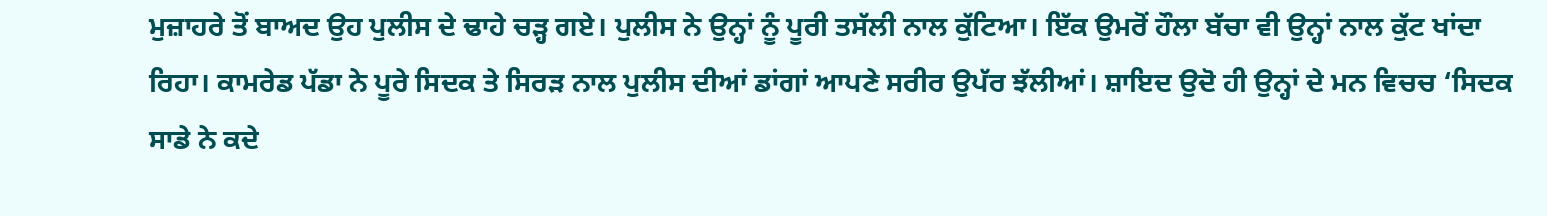ਮੁਜ਼ਾਹਰੇ ਤੋਂ ਬਾਅਦ ਉਹ ਪੁਲੀਸ ਦੇ ਢਾਹੇ ਚੜ੍ਹ ਗਏ। ਪੁਲੀਸ ਨੇ ਉਨ੍ਹਾਂ ਨੂੰ ਪੂਰੀ ਤਸੱਲੀ ਨਾਲ ਕੁੱਟਿਆ। ਇੱਕ ਉਮਰੋਂ ਹੌਲਾ ਬੱਚਾ ਵੀ ਉਨ੍ਹਾਂ ਨਾਲ ਕੁੱਟ ਖਾਂਦਾ ਰਿਹਾ। ਕਾਮਰੇਡ ਪੱਡਾ ਨੇ ਪੂਰੇ ਸਿਦਕ ਤੇ ਸਿਰੜ ਨਾਲ ਪੁਲੀਸ ਦੀਆਂ ਡਾਂਗਾਂ ਆਪਣੇ ਸਰੀਰ ਉਪੱਰ ਝੱਲੀਆਂ। ਸ਼ਾਇਦ ਉਦੋ ਹੀ ਉਨ੍ਹਾਂ ਦੇ ਮਨ ਵਿਚਚ ‘ਸਿਦਕ ਸਾਡੇ ਨੇ ਕਦੇ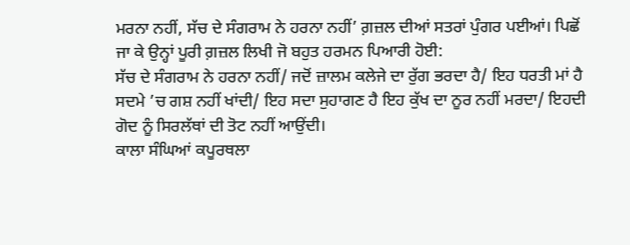ਮਰਨਾ ਨਹੀਂ, ਸੱਚ ਦੇ ਸੰਗਰਾਮ ਨੇ ਹਰਨਾ ਨਹੀਂ’ ਗ਼ਜ਼ਲ ਦੀਆਂ ਸਤਰਾਂ ਪੁੰਗਰ ਪਈਆਂ। ਪਿਛੋਂ ਜਾ ਕੇ ਉਨ੍ਹਾਂ ਪੂਰੀ ਗ਼ਜ਼ਲ ਲਿਖੀ ਜੋ ਬਹੁਤ ਹਰਮਨ ਪਿਆਰੀ ਹੋਈ:
ਸੱਚ ਦੇ ਸੰਗਰਾਮ ਨੇ ਹਰਨਾ ਨਹੀਂ/ ਜਦੋਂ ਜ਼ਾਲਮ ਕਲੇਜੇ ਦਾ ਰੁੱਗ ਭਰਦਾ ਹੈ/ ਇਹ ਧਰਤੀ ਮਾਂ ਹੈ ਸਦਮੇ ’ਚ ਗਸ਼ ਨਹੀਂ ਖਾਂਦੀ/ ਇਹ ਸਦਾ ਸੁਹਾਗਣ ਹੈ ਇਹ ਕੁੱਖ ਦਾ ਨੂਰ ਨਹੀਂ ਮਰਦਾ/ ਇਹਦੀ ਗੋਦ ਨੂੰ ਸਿਰਲੱਥਾਂ ਦੀ ਤੋਟ ਨਹੀਂ ਆਉਂਦੀ।
ਕਾਲਾ ਸੰਘਿਆਂ ਕਪੂਰਥਲਾ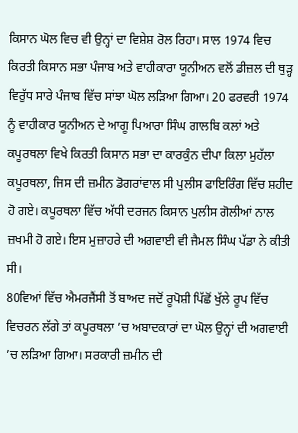ਕਿਸਾਨ ਘੋਲ ਵਿਚ ਵੀ ਉਨ੍ਹਾਂ ਦਾ ਵਿਸ਼ੇਸ਼ ਰੋਲ ਰਿਹਾ। ਸਾਲ 1974 ਵਿਚ ਕਿਰਤੀ ਕਿਸਾਨ ਸਭਾ ਪੰਜਾਬ ਅਤੇ ਵਾਹੀਕਾਰਾ ਯੂਨੀਅਨ ਵਲੋਂ ਡੀਜ਼ਲ ਦੀ ਥੁੜ੍ਹ ਵਿਰੁੱਧ ਸਾਰੇ ਪੰਜਾਬ ਵਿੱਚ ਸਾਂਝਾ ਘੋਲ ਲੜਿਆ ਗਿਆ। 20 ਫਰਵਰੀ 1974 ਨੂੰ ਵਾਹੀਕਾਰ ਯੂਨੀਅਨ ਦੇ ਆਗੂ ਪਿਆਰਾ ਸਿੰਘ ਗਾਲਬਿ ਕਲਾਂ ਅਤੇ ਕਪੂਰਥਲਾ ਵਿਖੇ ਕਿਰਤੀ ਕਿਸਾਨ ਸਭਾ ਦਾ ਕਾਰਕੁੰਨ ਦੀਪਾ ਕਿਲਾ ਮੁਹੱਲਾ ਕਪੂਰਥਲਾ, ਜਿਸ ਦੀ ਜ਼ਮੀਨ ਡੋਗਰਾਂਵਾਲ ਸੀ ਪੁਲੀਸ ਫਾਇਰਿੰਗ ਵਿੱਚ ਸ਼ਹੀਦ ਹੋ ਗਏ। ਕਪੂਰਥਲਾ ਵਿੱਚ ਅੱਧੀ ਦਰਜਨ ਕਿਸਾਨ ਪੁਲੀਸ ਗੋਲੀਆਂ ਨਾਲ ਜ਼ਖਮੀ ਹੋ ਗਏ। ਇਸ ਮੁਜ਼ਾਹਰੇ ਦੀ ਅਗਵਾਈ ਵੀ ਜੈਮਲ ਸਿੰਘ ਪੱਡਾ ਨੇ ਕੀਤੀ ਸੀ।
80ਵਿਆਂ ਵਿੱਚ ਐਮਰਜੈਂਸੀ ਤੋਂ ਬਾਅਦ ਜਦੋਂ ਰੂਪੋਸ਼ੀ ਪਿੱਛੋਂ ਖੁੱਲੇ ਰੂਪ ਵਿੱਚ ਵਿਚਰਨ ਲੱਗੇ ਤਾਂ ਕਪੂਰਥਲਾ ’ਚ ਅਬਾਦਕਾਰਾਂ ਦਾ ਘੋਲ ਉਨ੍ਹਾਂ ਦੀ ਅਗਵਾਈ ’ਚ ਲੜਿਆ ਗਿਆ। ਸਰਕਾਰੀ ਜ਼ਮੀਨ ਦੀ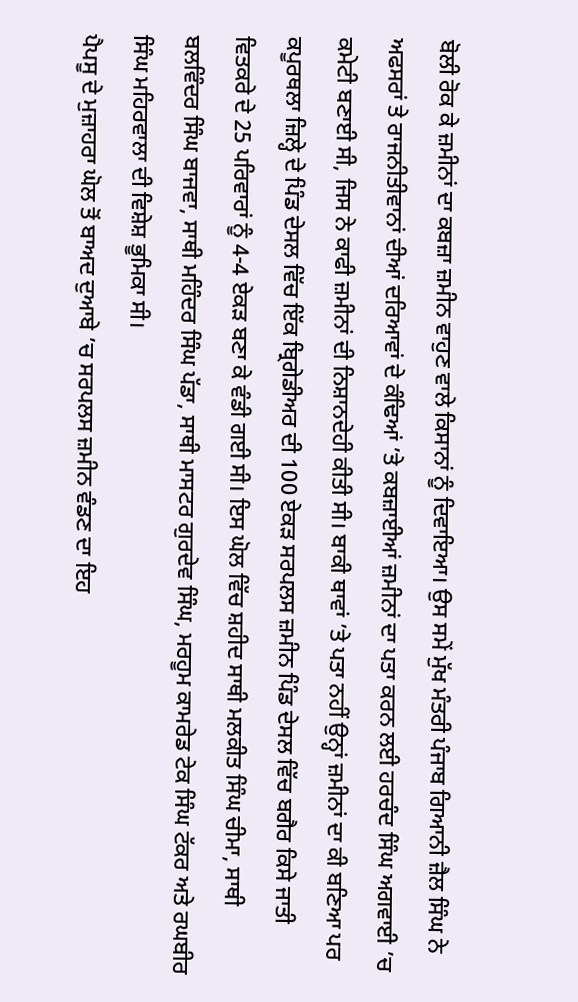ਬੋਲੀ ਰੋਕ ਕੇ ਜ਼ਮੀਨਾਂ ਦਾ ਕਬਜ਼ਾ ਜ਼ਮੀਨ ਵਾਹੁਣ ਵਾਲੇ ਕਿਸਾਨਾਂ ਨੂੰ ਦਿਵਾਇਆ। ਉਸ ਸਮੇਂ ਮੁੱਖ ਮੰਤਰੀ ਪੰਜਾਬ ਗਿਆਨੀ ਜ਼ੈਲ ਸਿੰਘ ਨੇ ਅਫਸਰਾਂ ਤੇ ਰਾਜਨੀਤੀਵਾਨਾਂ ਦੀਆਂ ਦਰਿਆਵਾਂ ਦੇ ਕੰਢਿਆਂ ’ਤੇ ਕਬਜ਼ਾਈਆਂ ਜ਼ਮੀਨਾਂ ਦਾ ਪਤਾ ਕਰਨ ਲਈ ਹਰਚੰਦ ਸਿੰਘ ਅਗਵਾਈ ’ਚ ਕਮੇਟੀ ਬਣਾਈ ਸੀ, ਜਿਸ ਨੇ ਕਾਫੀ ਜ਼ਮੀਨਾਂ ਦੀ ਨਿਸ਼ਾਨਦੇਹੀ ਕੀਤੀ ਸੀ। ਬਾਕੀ ਥਾਵਾਂ ’ਤੇ ਪਤਾ ਨਹੀਂ ਉਨ੍ਹਾਂ ਜ਼ਮੀਨਾਂ ਦਾ ਕੀ ਬਣਿਆ ਪਰ ਕਪੂਰਥਲਾ ਜ਼ਿਲ੍ਹੇ ਦੇ ਪਿੰਡ ਦੇਸਲ ਵਿੱਚ ਇੱਕ ਬ੍ਰਿਗੇਡੀਅਰ ਦੀ 100 ਏਕੜ ਸਰਪਲਸ ਜ਼ਮੀਨ ਪਿੰਡ ਦੇਸਲ ਵਿੱਚ ਬਗੈਰ ਕਿਸੇ ਜਾਤੀ ਵਿਤਕਰੇ ਦੇ 25 ਪਰਿਵਾਰਾਂ ਨੂੰ 4-4 ਏਕੜ ਬਣਾ ਕੇ ਵੰਡੀ ਗਈ ਸੀ। ਇਸ ਘੋਲ ਵਿੱਚ ਸ਼ਹੀਦ ਸਾਥੀ ਮਲਕੀਤ ਸਿੰਘ ਚੀਮਾ, ਸਾਥੀ ਬਲਵਿੰਦਰ ਸਿੰਘ ਬਾਜਵਾ, ਸਾਥੀ ਮਹਿੰਦਰ ਸਿੰਘ ਪੱਡਾ, ਸਾਥੀ ਮਾਸਟਰ ਗੁਰਦੇਵ ਸਿੰਘ, ਮਰਹੂਮ ਕਾਮਰੇਡ ਟੇਕ ਸਿੰਘ ਟੱਕਰ ਅਤੇ ਰਘਬੀਰ ਸਿੰਘ ਮਹਿਰਵਾਲਾ ਦੀ ਵਿਸ਼ੇਸ਼ ਭੂਮਿਕਾ ਸੀ।
ਪੈਪਸੂ ਦੇ ਮੁਜ਼ਾਹਰਾ ਘੋਲ ਤੋਂ ਬਾਅਦ ਦੁਆਬੇ ’ਚ ਸਰਪਲਸ ਜ਼ਮੀਨ ਵੰਡਣ ਦਾ ਇਹ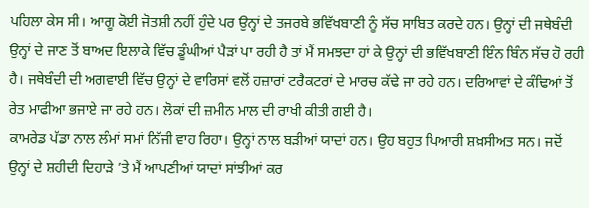ਪਹਿਲਾ ਕੇਸ ਸੀ। ਆਗੂ ਕੋਈ ਜੋਤਸ਼ੀ ਨਹੀਂ ਹੁੰਦੇ ਪਰ ਉਨ੍ਹਾਂ ਦੇ ਤਜਰਬੇ ਭਵਿੱਖਬਾਣੀ ਨੂੰ ਸੱਚ ਸਾਬਿਤ ਕਰਦੇ ਹਨ। ਉਨ੍ਹਾਂ ਦੀ ਜਥੇਬੰਦੀ ਉਨ੍ਹਾਂ ਦੇ ਜਾਣ ਤੋਂ ਬਾਅਦ ਇਲਾਕੇ ਵਿੱਚ ਡੂੰਘੀਆਂ ਪੈੜਾਂ ਪਾ ਰਹੀ ਹੈ ਤਾਂ ਮੈਂ ਸਮਝਦਾ ਹਾਂ ਕੇ ਉਨ੍ਹਾਂ ਦੀ ਭਵਿੱਖਬਾਣੀ ਇੰਨ ਬਿੰਨ ਸੱਚ ਹੋ ਰਹੀ ਹੈ। ਜਥੇਬੰਦੀ ਦੀ ਅਗਵਾਈ ਵਿੱਚ ਉਨ੍ਹਾਂ ਦੇ ਵਾਰਿਸਾਂ ਵਲੋਂ ਹਜ਼ਾਰਾਂ ਟਰੈਕਟਰਾਂ ਦੇ ਮਾਰਚ ਕੱਢੇ ਜਾ ਰਹੇ ਹਨ। ਦਰਿਆਵਾਂ ਦੇ ਕੰਢਿਆਂ ਤੋਂ ਰੇਤ ਮਾਫੀਆ ਭਜਾਏ ਜਾ ਰਹੇ ਹਨ। ਲੋਕਾਂ ਦੀ ਜ਼ਮੀਨ ਮਾਲ ਦੀ ਰਾਖੀ ਕੀਤੀ ਗਈ ਹੈ।
ਕਾਮਰੇਡ ਪੱਡਾ ਨਾਲ ਲੰਮਾਂ ਸਮਾਂ ਨਿੱਜੀ ਵਾਹ ਰਿਹਾ। ਉਨ੍ਹਾਂ ਨਾਲ ਬੜੀਆਂ ਯਾਦਾਂ ਹਨ। ਉਹ ਬਹੁਤ ਪਿਆਰੀ ਸ਼ਖ਼ਸੀਅਤ ਸਨ। ਜਦੋਂ ਉਨ੍ਹਾਂ ਦੇ ਸ਼ਹੀਦੀ ਦਿਹਾੜੇ ’ਤੇ ਮੈਂ ਆਪਣੀਆਂ ਯਾਦਾਂ ਸਾਂਝੀਆਂ ਕਰ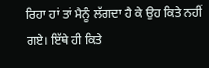ਰਿਹਾ ਹਾਂ ਤਾਂ ਮੈਨੂੰ ਲੱਗਦਾ ਹੈ ਕੇ ਉਹ ਕਿਤੇ ਨਹੀਂ ਗਏ। ਇੱਥੇ ਹੀ ਕਿਤੇ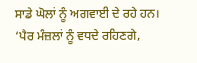ਸਾਡੇ ਘੋਲਾਂ ਨੂੰ ਅਗਵਾਈ ਦੇ ਰਹੇ ਹਨ। ‘ਪੈਰ ਮੰਜ਼ਲਾਂ ਨੂੰ ਵਧਦੇ ਰਹਿਣਗੇ,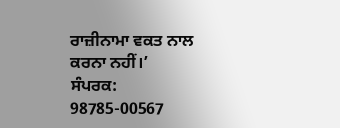ਰਾਜ਼ੀਨਾਮਾ ਵਕਤ ਨਾਲ ਕਰਨਾ ਨਹੀਂ।’
ਸੰਪਰਕ: 98785-00567